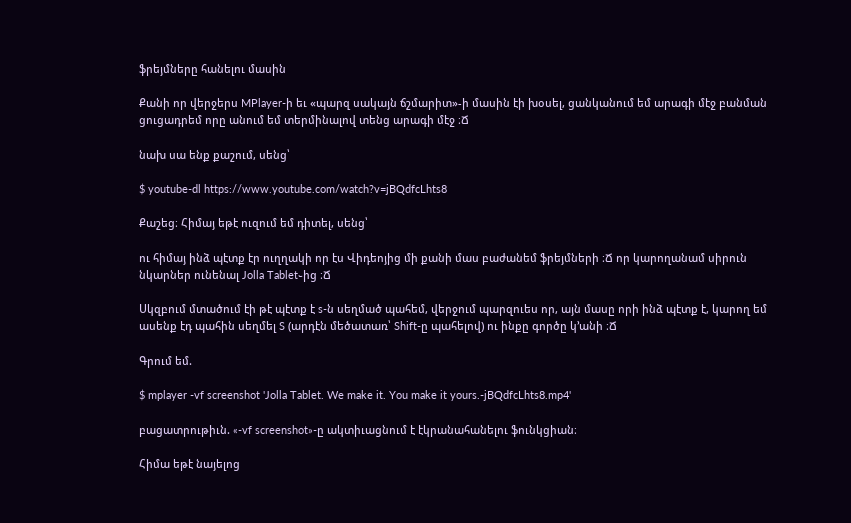ֆրեյմները հանելու մասին

Քանի որ վերջերս MPlayer-ի եւ «պարզ սակայն ճշմարիտ»-ի մասին էի խօսել, ցանկանում եմ արագի մէջ բանման ցուցադրեմ որը անում եմ տերմինալով տենց արագի մէջ ։Ճ

նախ սա ենք քաշում, սենց՝

$ youtube-dl https://www.youtube.com/watch?v=jBQdfcLhts8

Քաշեց։ Հիմայ եթէ ուզում եմ դիտել, սենց՝

ու հիմայ ինձ պէտք էր ուղղակի որ էս Վիդեոյից մի քանի մաս բաժանեմ ֆրեյմների ։Ճ որ կարողանամ սիրուն նկարներ ունենալ Jolla Tablet֊ից ։Ճ

Սկզբում մտածում էի թէ պէտք է s-ն սեղմած պահեմ, վերջում պարզուես որ, այն մասը որի ինձ պէտք է, կարող եմ ասենք էդ պահին սեղմել S (արդէն մեծատառ՝ Shift-ը պահելով) ու ինքը գործը կ’անի ։Ճ

Գրում եմ.

$ mplayer -vf screenshot 'Jolla Tablet. We make it. You make it yours.-jBQdfcLhts8.mp4'

բացատրութիւն. «-vf screenshot»-ը ակտիւացնում է էկրանահանելու ֆունկցիան։

Հիմա եթէ նայելոց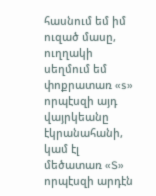հասնում եմ իմ ուզած մասը, ուղղակի սեղմում եմ փոքրատառ «s» որպէսզի այդ վայրկեանը էկրանահանի, կամ էլ մեծատառ «S» որպէսզի արդէն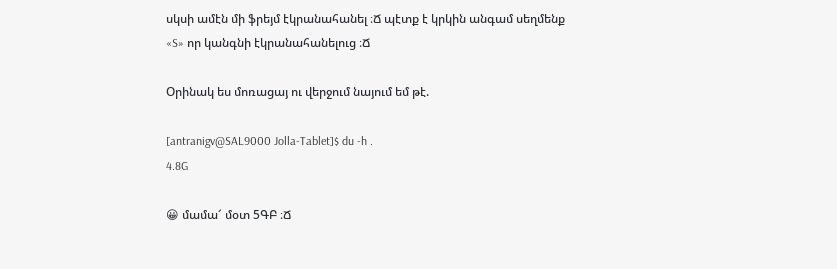սկսի ամէն մի ֆրեյմ էկրանահանել ։Ճ պէտք է կրկին անգամ սեղմենք «S» որ կանգնի էկրանահանելուց ։Ճ

Օրինակ ես մոռացայ ու վերջում նայում եմ թէ.

[antranigv@SAL9000 Jolla-Tablet]$ du -h .
4.8G

😀 մամա՜ մօտ 5ԳԲ ։Ճ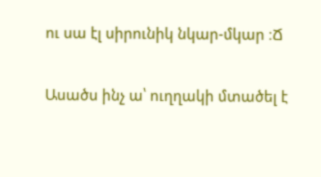ու սա էլ սիրունիկ նկար-մկար ։Ճ

Ասածս ինչ ա՝ ուղղակի մտածել է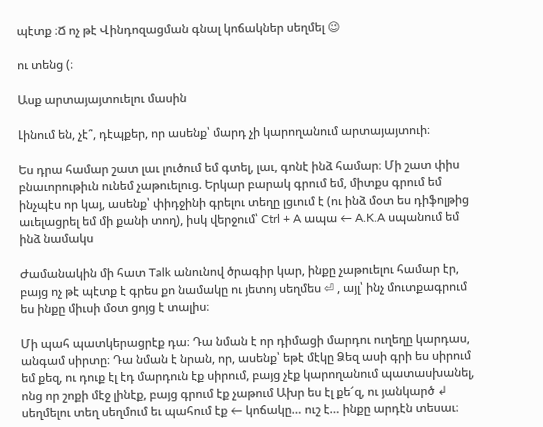պէտք ։Ճ ոչ թէ Վինդոզացման գնալ կոճակներ սեղմել 😉

ու տենց (։

Ասք արտայայտուելու մասին

Լինում են, չէ՞, դէպքեր, որ ասենք՝ մարդ չի կարողանում արտայայտուի։

Ես դրա համար շատ լաւ լուծում եմ գտել, լաւ, գոնէ ինձ համար։ Մի շատ փիս բնաւորութիւն ունեմ չաթուելուց. Երկար բարակ գրում եմ, միտքս գրում եմ ինչպէս որ կայ, ասենք՝ փիդջինի գրելու տեղը լցւում է (ու ինձ մօտ ես դիֆոլթից աւելացրել եմ մի քանի տող), իսկ վերջում՝ Ctrl + A ապա ← A.K.A սպանում եմ ինձ նամակս

Ժամանակին մի հատ Talk անունով ծրագիր կար, ինքը չաթուելու համար էր, բայց ոչ թէ պէտք է գրես քո նամակը ու յետոյ սեղմես ⏎ , այլ՝ ինչ մուտքագրում ես ինքը միւսի մօտ ցոյց է տալիս։

Մի պահ պատկերացրէք դա։ Դա նման է որ դիմացի մարդու ուղեղը կարդաս, անգամ սիրտը։ Դա նման է նրան, որ, ասենք՝ եթէ մէկը Ձեզ ասի գրի ես սիրում եմ քեզ, ու դուք էլ էդ մարդուն էք սիրում, բայց չէք կարողանում պատասխանել, ոնց որ շոքի մէջ լինէք, բայց գրում էք չաթում Ախր ես էլ քե՜զ, ու յանկարծ ↲ սեղմելու տեղ սեղմում եւ պահում էք ← կոճակը… ուշ է… ինքը արդէն տեսաւ։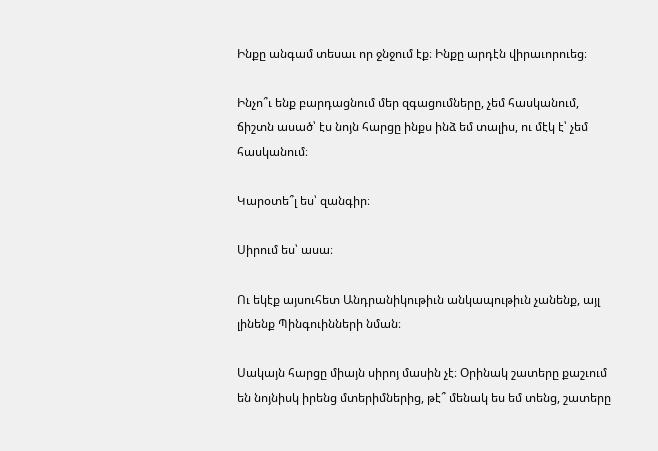Ինքը անգամ տեսաւ որ ջնջում էք։ Ինքը արդէն վիրաւորուեց։

Ինչո՞ւ ենք բարդացնում մեր զգացումները, չեմ հասկանում, ճիշտն ասած՝ էս նոյն հարցը ինքս ինձ եմ տալիս, ու մէկ է՝ չեմ հասկանում։

Կարօտե՞լ ես՝ զանգիր։

Սիրում ես՝ ասա։

Ու եկէք այսուհետ Անդրանիկութիւն անկապութիւն չանենք, այլ լինենք Պինգուինների նման։

Սակայն հարցը միայն սիրոյ մասին չէ։ Օրինակ շատերը քաշւում են նոյնիսկ իրենց մտերիմներից, թէ՞ մենակ ես եմ տենց, շատերը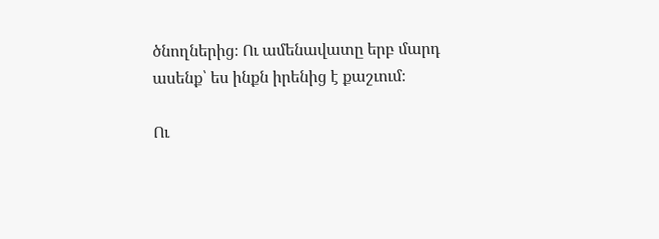ծնողներից։ Ու ամենավատը երբ մարդ ասենք՝ ես ինքն իրենից է քաշւում։

Ու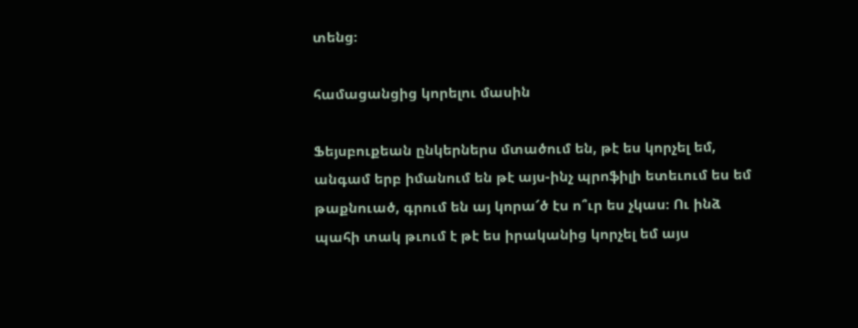տենց։

համացանցից կորելու մասին

Ֆեյսբուքեան ընկերներս մտածում են, թէ ես կորչել եմ, անգամ երբ իմանում են թէ այս-ինչ պրոֆիլի ետեւում ես եմ թաքնուած, գրում են այ կորա՜ծ էս ո՞ւր ես չկաս։ Ու ինձ պահի տակ թւում է թէ ես իրականից կորչել եմ այս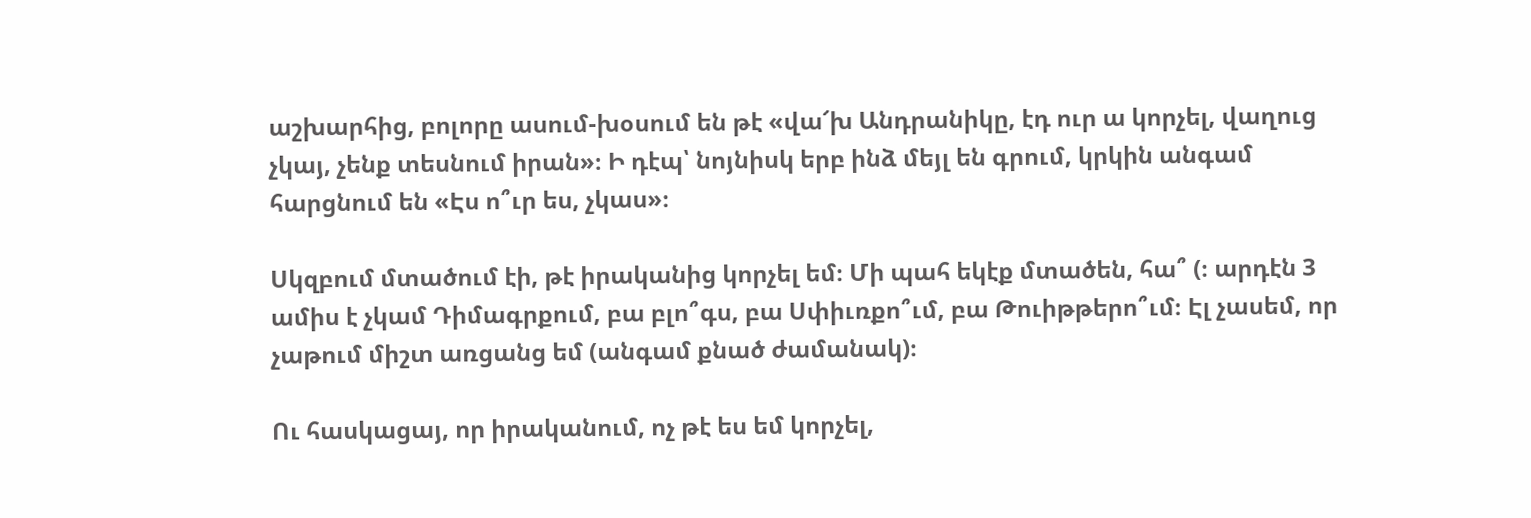աշխարհից, բոլորը ասում-խօսում են թէ «վա՜խ Անդրանիկը, էդ ուր ա կորչել, վաղուց չկայ, չենք տեսնում իրան»։ Ի դէպ՝ նոյնիսկ երբ ինձ մեյլ են գրում, կրկին անգամ հարցնում են «Էս ո՞ւր ես, չկաս»։

Սկզբում մտածում էի, թէ իրականից կորչել եմ։ Մի պահ եկէք մտածեն, հա՞ (։ արդէն 3 ամիս է չկամ Դիմագրքում, բա բլո՞գս, բա Սփիւռքո՞ւմ, բա Թուիթթերո՞ւմ։ Էլ չասեմ, որ չաթում միշտ առցանց եմ (անգամ քնած ժամանակ)։

Ու հասկացայ, որ իրականում, ոչ թէ ես եմ կորչել,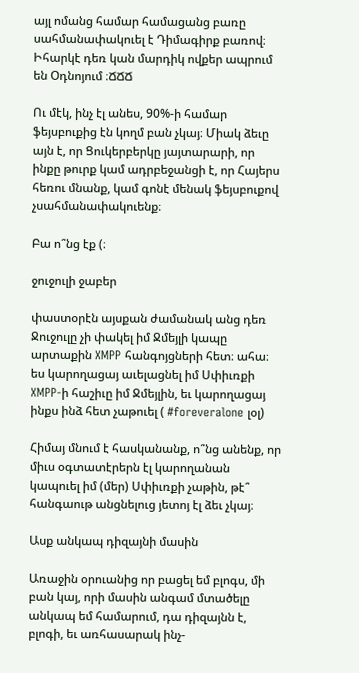այլ ոմանց համար համացանց բառը սահմանափակուել է Դիմագիրք բառով։ Իհարկէ դեռ կան մարդիկ ովքեր ապրում են Օդնոյում ։ՃՃՃ

Ու մէկ, ինչ էլ անես, 90%-ի համար ֆեյսբուքից էն կողմ բան չկայ։ Միակ ձեւը այն է, որ Ցուկերբերկը յայտարարի, որ ինքը թուրք կամ ադրբեջանցի է, որ Հայերս հեռու մնանք, կամ գոնէ մենակ ֆեյսբուքով չսահմանափակուենք։

Բա ո՞նց էք (։

ջուջուլի ջաբեր

փաստօրէն այսքան ժամանակ անց դեռ Ջուջուլը չի փակել իմ Ջմեյլի կապը արտաքին XMPP հանգոյցների հետ։ ահա։ ես կարողացայ աւելացնել իմ Սփիւռքի XMPP-ի հաշիւը իմ Ջմեյլին, եւ կարողացայ ինքս ինձ հետ չաթուել ( #foreveralone լօլ)

Հիմայ մնում է հասկանանք, ո՞նց անենք, որ միւս օգտատէրերն էլ կարողանան կապուել իմ (մեր) Սփիւռքի չաթին, թէ՞ հանգաութ անցնելուց յետոյ էլ ձեւ չկայ։

Ասք անկապ դիզայնի մասին

Առաջին օրուանից որ բացել եմ բլոգս, մի բան կայ, որի մասին անգամ մտածելը անկապ եմ համարում, դա դիզայնն է, բլոգի, եւ առհասարակ ինչ-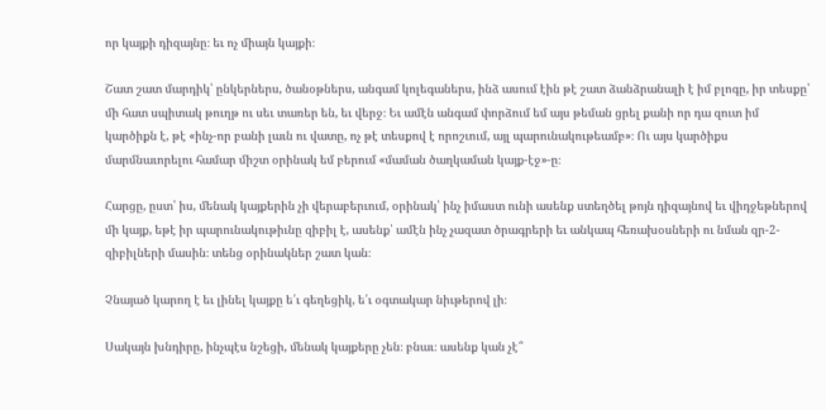որ կայքի դիզայնը։ եւ ոչ միայն կայքի։

Շատ շատ մարդիկ՝ ընկերներս, ծանօթներս, անգամ կոլեգաներս, ինձ ասում էին թէ շատ ձանձրանալի է իմ բլոգը, իր տեսքը՝ մի հատ սպիտակ թուղթ ու սեւ տառեր են, եւ վերջ։ Եւ ամէն անգամ փորձում եմ այս թեման ցրել քանի որ դա զուտ իմ կարծիքն է, թէ «ինչ-որ բանի լաւն ու վատը, ոչ թէ տեսքով է որոշւում, այլ պարունակութեամբ»։ Ու այս կարծիքս մարմնաւորելու համար միշտ օրինակ եմ բերում «մաման ծաղկաման կայք-էջ»-ը։

Հարցը, ըստ՝ իս, մենակ կայքերին չի վերաբերւում, օրինակ՝ ինչ իմաստ ունի ասենք ստեղծել թոյն դիզայնով եւ վիդջեթներով մի կայք, եթէ իր պարունակութիւնը զիբիլ է, ասենք՝ ամէն ինչ չազատ ծրագրերի եւ անկապ հեռախօսների ու նման զր-2-զիբիլների մասին։ տենց օրինակներ շատ կան։

Չնայած կարող է եւ լինել կայքը ե՛ւ գեղեցիկ, ե՛ւ օգտակար նիւթերով լի։

Սակայն խնդիրը, ինչպէս նշեցի, մենակ կայքերը չեն։ բնաւ։ ասենք կան չէ՞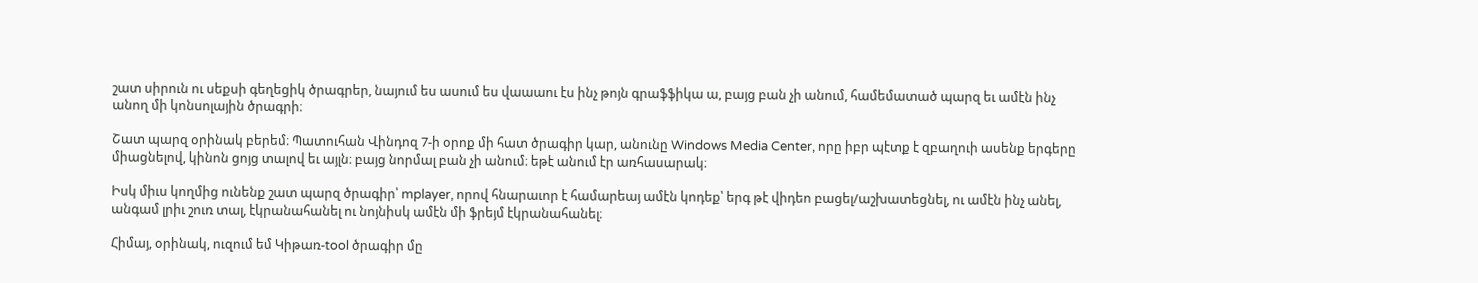շատ սիրուն ու սեքսի գեղեցիկ ծրագրեր, նայում ես ասում ես վաաաու էս ինչ թոյն գրաֆֆիկա ա, բայց բան չի անում, համեմատած պարզ եւ ամէն ինչ անող մի կոնսոլային ծրագրի։

Շատ պարզ օրինակ բերեմ։ Պատուհան Վինդոզ 7-ի օրոք մի հատ ծրագիր կար, անունը Windows Media Center, որը իբր պէտք է զբաղուի ասենք երգերը միացնելով, կինոն ցոյց տալով եւ այլն։ բայց նորմալ բան չի անում։ եթէ անում էր առհասարակ։

Իսկ միւս կողմից ունենք շատ պարզ ծրագիր՝ mplayer, որով հնարաւոր է համարեայ ամէն կոդեք՝ երգ թէ վիդեո բացել/աշխատեցնել, ու ամէն ինչ անել, անգամ լրիւ շուռ տալ, էկրանահանել ու նոյնիսկ ամէն մի ֆրեյմ էկրանահանել։

Հիմայ, օրինակ, ուզում եմ Կիթառ-tool ծրագիր մը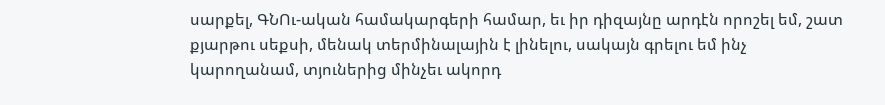սարքել, ԳՆՈւ-ական համակարգերի համար, եւ իր դիզայնը արդէն որոշել եմ, շատ քյարթու սեքսի, մենակ տերմինալային է լինելու, սակայն գրելու եմ ինչ կարողանամ, տյուներից մինչեւ ակորդ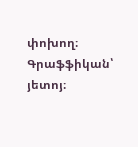փոխող։ Գրաֆֆիկան՝ յետոյ։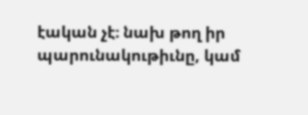էական չէ։ նախ թող իր պարունակութիւնը, կամ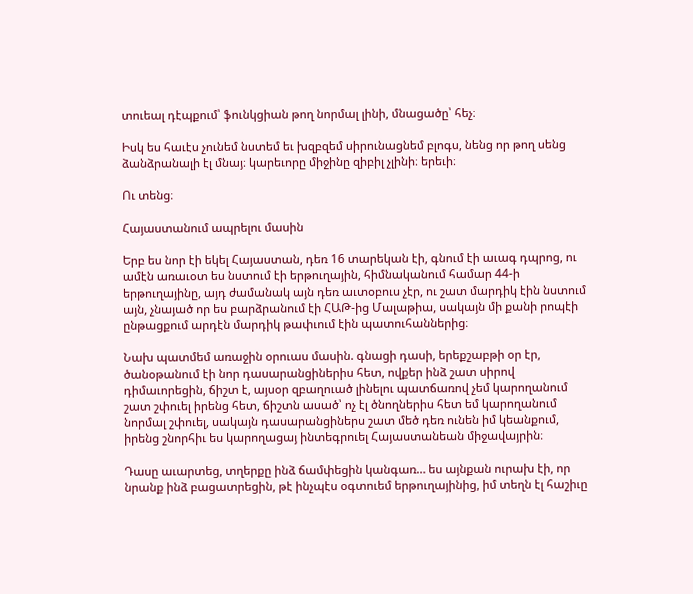տուեալ դէպքում՝ ֆունկցիան թող նորմալ լինի, մնացածը՝ հեչ։

Իսկ ես հաւէս չունեմ նստեմ եւ խզբզեմ սիրունացնեմ բլոգս, նենց որ թող սենց ձանձրանալի էլ մնայ։ կարեւորը միջինը զիբիլ չլինի։ երեւի։

Ու տենց։

Հայաստանում ապրելու մասին

Երբ ես նոր էի եկել Հայաստան, դեռ 16 տարեկան էի, գնում էի աւագ դպրոց, ու ամէն առաւօտ ես նստում էի երթուղային, հիմնականում համար 44-ի երթուղայինը, այդ ժամանակ այն դեռ աւտօբուս չէր, ու շատ մարդիկ էին նստում այն, չնայած որ ես բարձրանում էի ՀԱԹ-ից Մալաթիա, սակայն մի քանի րոպէի ընթացքում արդէն մարդիկ թափւում էին պատուհաններից։

Նախ պատմեմ առաջին օրուաս մասին. գնացի դասի, երեքշաբթի օր էր, ծանօթանում էի նոր դասարանցիներիս հետ, ովքեր ինձ շատ սիրով դիմաւորեցին, ճիշտ է, այսօր զբաղուած լինելու պատճառով չեմ կարողանում շատ շփուել իրենց հետ, ճիշտն ասած՝ ոչ էլ ծնողներիս հետ եմ կարողանում նորմալ շփուել, սակայն դասարանցիներս շատ մեծ դեռ ունեն իմ կեանքում, իրենց շնորհիւ ես կարողացայ ինտեգրուել Հայաստանեան միջավայրին։

Դասը աւարտեց, տղերքը ինձ ճամփեցին կանգառ… ես այնքան ուրախ էի, որ նրանք ինձ բացատրեցին, թէ ինչպէս օգտուեմ երթուղայինից, իմ տեղն էլ հաշիւը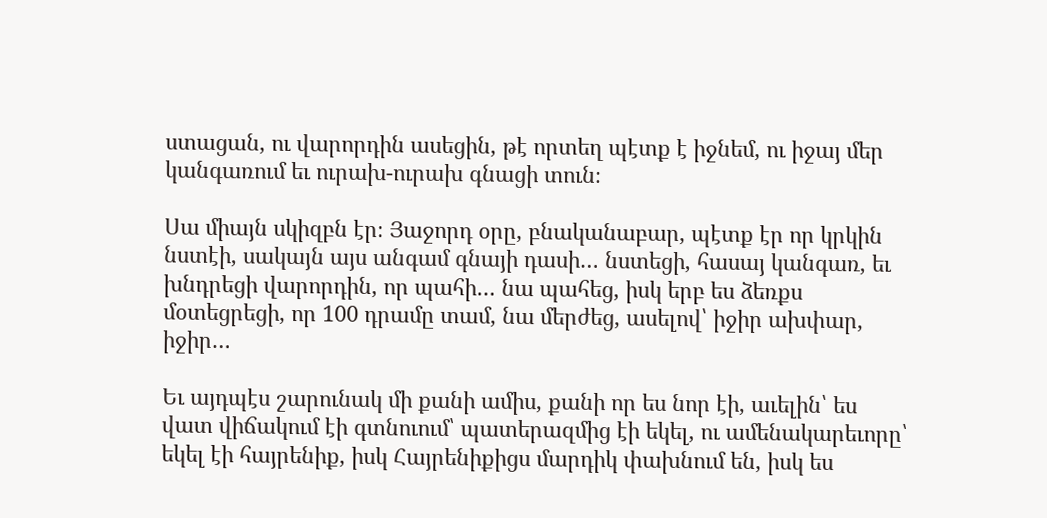ստացան, ու վարորդին ասեցին, թէ որտեղ պէտք է իջնեմ, ու իջայ մեր կանգառում եւ ուրախ-ուրախ գնացի տուն։

Սա միայն սկիզբն էր։ Յաջորդ օրը, բնականաբար, պէտք էր որ կրկին նստէի, սակայն այս անգամ գնայի դասի… նստեցի, հասայ կանգառ, եւ խնդրեցի վարորդին, որ պահի… նա պահեց, իսկ երբ ես ձեռքս մօտեցրեցի, որ 100 դրամը տամ, նա մերժեց, ասելով՝ իջիր ախփար, իջիր…

Եւ այդպէս շարունակ մի քանի ամիս, քանի որ ես նոր էի, աւելին՝ ես վատ վիճակում էի գտնուում՝ պատերազմից էի եկել, ու ամենակարեւորը՝ եկել էի հայրենիք, իսկ Հայրենիքիցս մարդիկ փախնում են, իսկ ես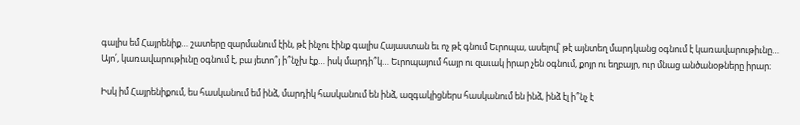գալիս եմ Հայրենիք… շատերը զարմանում էին, թէ ինչու էինք գալիս Հայաստան եւ ոչ թէ գնում Եւրոպա, ասելով՝ թէ այնտեղ մարդկանց օգնում է կառավարութիւնը… Այո՛, կառավարութիւնը օգնում է, բա յետո՞յ ի՞նչխ էք… իսկ մարդի՞կ… Եւրոպայում հայր ու զաւակ իրար չեն օգնում, քոյր ու եղբայր, ուր մնաց անծանօթները իրար։

Իսկ իմ Հայրենիքում, ես հասկանում եմ ինձ, մարդիկ հասկանում են ինձ, ազգակիցներս հասկանում են ինձ, ինձ էլ ի՞նչ է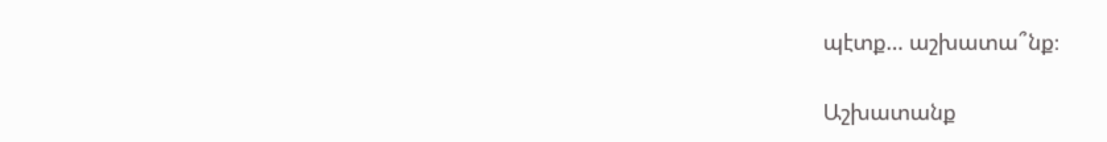պէտք… աշխատա՞նք։

Աշխատանք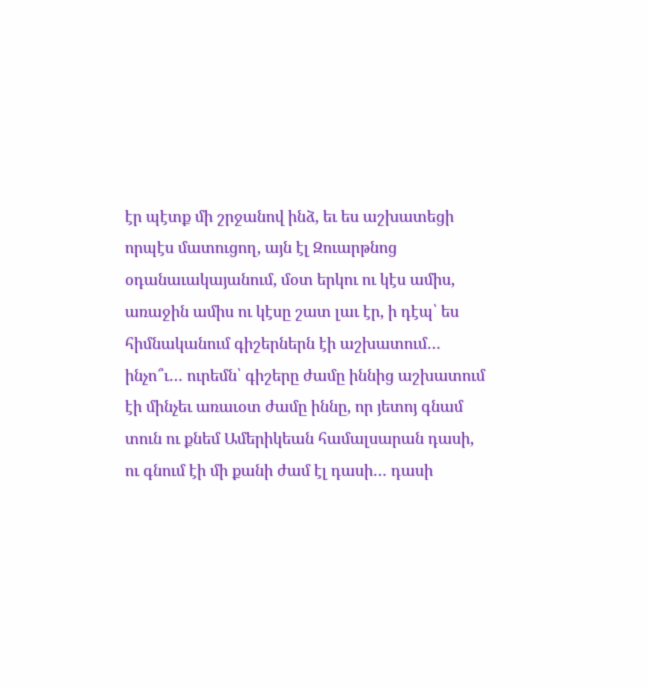էր պէտք մի շրջանով ինձ, եւ ես աշխատեցի որպէս մատուցող, այն էլ Զուարթնոց օդանաւակայանում, մօտ երկու ու կէս ամիս, առաջին ամիս ու կէսը շատ լաւ էր, ի դէպ՝ ես հիմնականում գիշերներն էի աշխատում… ինչո՞ւ… ուրեմն՝ գիշերը ժամը իննից աշխատում էի մինչեւ առաւօտ ժամը իննը, որ յետոյ գնամ տուն ու քնեմ Ամերիկեան համալսարան դասի, ու գնում էի մի քանի ժամ էլ դասի… դասի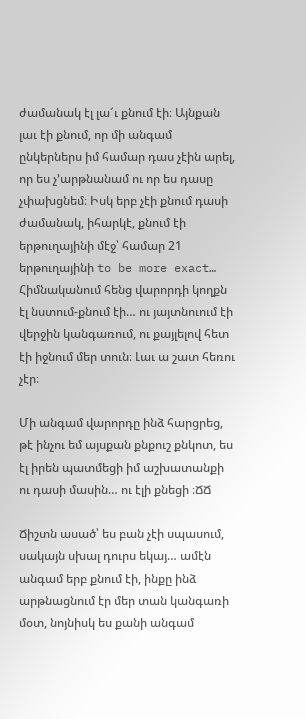ժամանակ էլ լա՜ւ քնում էի։ Այնքան լաւ էի քնում, որ մի անգամ ընկերներս իմ համար դաս չէին արել, որ ես չ’արթնանամ ու որ ես դասը չփախցնեմ։ Իսկ երբ չէի քնում դասի ժամանակ, իհարկէ, քնում էի երթուղայինի մէջ՝ համար 21 երթուղայինի to be more exact… Հիմնականում հենց վարորդի կողքն էլ նստում-քնում էի… ու յայտնուում էի վերջին կանգառում, ու քայլելով հետ էի իջնում մեր տուն։ Լաւ ա շատ հեռու չէր։

Մի անգամ վարորդը ինձ հարցրեց, թէ ինչու եմ այսքան քնքուշ քնկոտ, ես էլ իրեն պատմեցի իմ աշխատանքի ու դասի մասին… ու էլի քնեցի ։ՃՃ

Ճիշտն ասած՝ ես բան չէի սպասում, սակայն սխալ դուրս եկայ… ամէն անգամ երբ քնում էի, ինքը ինձ արթնացնում էր մեր տան կանգառի մօտ, նոյնիսկ ես քանի անգամ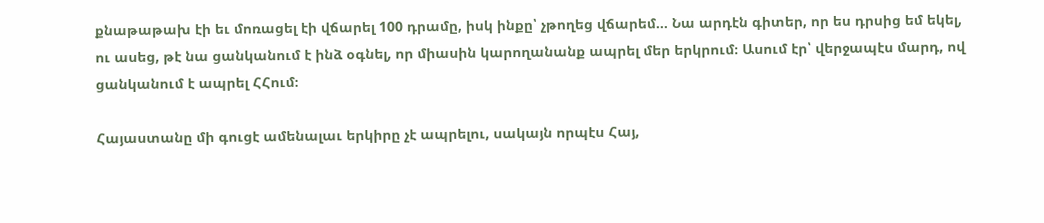քնաթաթախ էի եւ մոռացել էի վճարել 100 դրամը, իսկ ինքը՝ չթողեց վճարեմ… Նա արդէն գիտեր, որ ես դրսից եմ եկել, ու ասեց, թէ նա ցանկանում է ինձ օգնել, որ միասին կարողանանք ապրել մեր երկրում։ Ասում էր՝ վերջապէս մարդ, ով ցանկանում է ապրել ՀՀում։

Հայաստանը մի գուցէ ամենալաւ երկիրը չէ ապրելու, սակայն որպէս Հայ,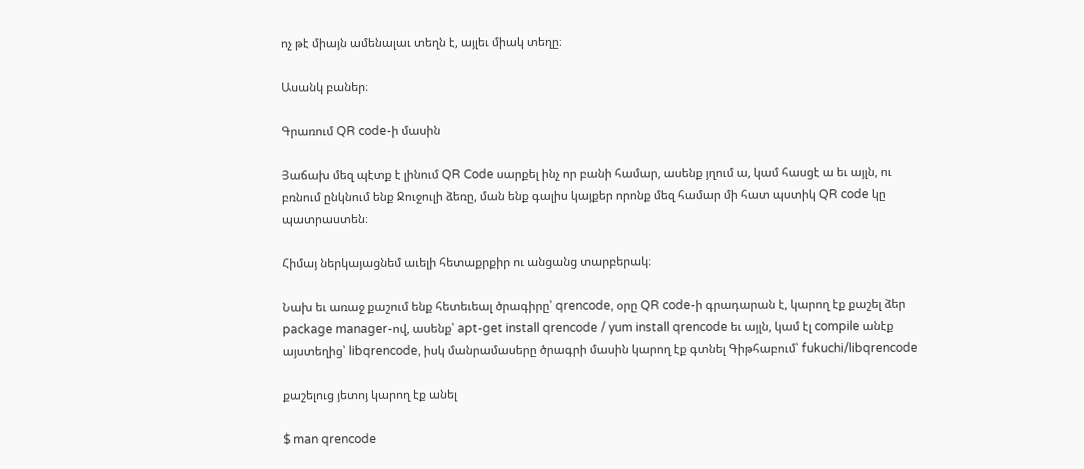ոչ թէ միայն ամենալաւ տեղն է, այլեւ միակ տեղը։

Ասանկ բաներ։

Գրառում QR code-ի մասին

Յաճախ մեզ պէտք է լինում QR Code սարքել ինչ որ բանի համար, ասենք յղում ա, կամ հասցէ ա եւ այլն, ու բռնում ընկնում ենք Ջուջուլի ձեռը, ման ենք գալիս կայքեր որոնք մեզ համար մի հատ պստիկ QR code կը պատրաստեն։

Հիմայ ներկայացնեմ աւելի հետաքրքիր ու անցանց տարբերակ։

Նախ եւ առաջ քաշում ենք հետեւեալ ծրագիրը՝ qrencode, օրը QR code-ի գրադարան է, կարող էք քաշել ձեր package manager-ով, ասենք՝ apt-get install qrencode / yum install qrencode եւ այլն, կամ էլ compile անէք այստեղից՝ libqrencode, իսկ մանրամասերը ծրագրի մասին կարող էք գտնել Գիթհաբում՝ fukuchi/libqrencode

քաշելուց յետոյ կարող էք անել

$ man qrencode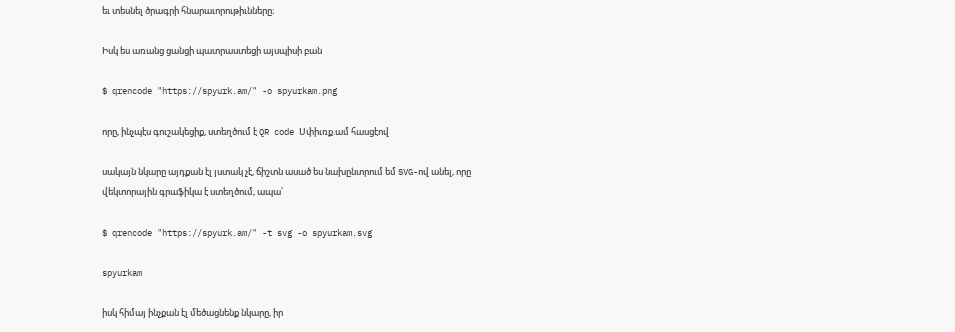եւ տեսնել ծրագրի հնարաւորութիւնները։

Իսկ ես առանց ցանցի պատրաստեցի այսպիսի բան

$ qrencode "https://spyurk.am/" -o spyurkam.png

որը, ինչպէս գուշակեցիք, ստեղծում է QR code Սփիւռք.ամ հասցէով

սակայն նկարը այդքան էլ յստակ չէ, ճիշտն ասած ես նախընտրում եմ SVG-ով անել, որը վեկտորային գրաֆիկա է ստեղծում, ապա՝

$ qrencode "https://spyurk.am/" -t svg -o spyurkam.svg

spyurkam

իսկ հիմայ ինչքան էլ մեծացնենք նկարը, իր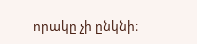որակը չի ընկնի։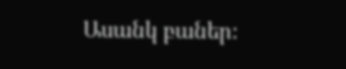Ասանկ բաներ։